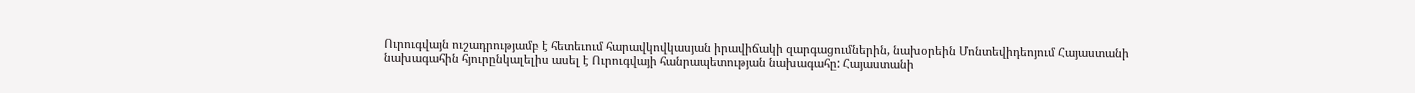Ուրուգվայն ուշադրությամբ է հետեւում հարավկովկասյան իրավիճակի զարգացումներին, նախօրեին Մոնտեվիդեոյում Հայաստանի նախագահին հյուրընկալելիս ասել է Ուրուգվայի հանրապետության նախագահը: Հայաստանի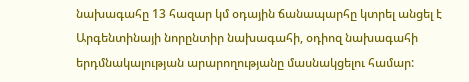նախագահը 13 հազար կմ օդային ճանապարհը կտրել անցել է Արգենտինայի նորընտիր նախագահի, օդիոզ նախագահի երդմնակալության արարողությանը մասնակցելու համար: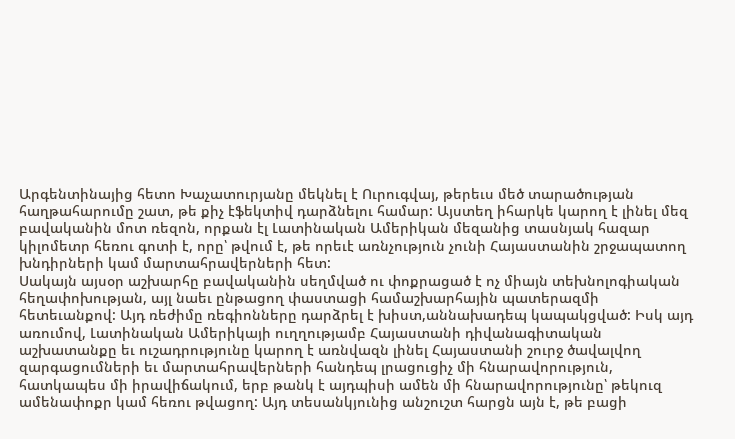Արգենտինայից հետո Խաչատուրյանը մեկնել է Ուրուգվայ, թերեւս մեծ տարածության հաղթահարումը շատ, թե քիչ էֆեկտիվ դարձնելու համար: Այստեղ իհարկե կարող է լինել մեզ բավականին մոտ ռեզոն, որքան էլ Լատինական Ամերիկան մեզանից տասնյակ հազար կիլոմետր հեռու գոտի է, որը՝ թվում է, թե որեւէ առնչություն չունի Հայաստանին շրջապատող խնդիրների կամ մարտահրավերների հետ:
Սակայն այսօր աշխարհը բավականին սեղմված ու փոքրացած է ոչ միայն տեխնոլոգիական հեղափոխության, այլ նաեւ ընթացող փաստացի համաշխարհային պատերազմի հետեւանքով: Այդ ռեժիմը ռեգիոնները դարձրել է խիստ,աննախադեպ կապակցված: Իսկ այդ առումով, Լատինական Ամերիկայի ուղղությամբ Հայաստանի դիվանագիտական աշխատանքը եւ ուշադրությունը կարող է առնվազն լինել Հայաստանի շուրջ ծավալվող զարգացումների եւ մարտահրավերների հանդեպ լրացուցիչ մի հնարավորություն, հատկապես մի իրավիճակում, երբ թանկ է այդպիսի ամեն մի հնարավորությունը՝ թեկուզ ամենափոքր կամ հեռու թվացող: Այդ տեսանկյունից անշուշտ հարցն այն է, թե բացի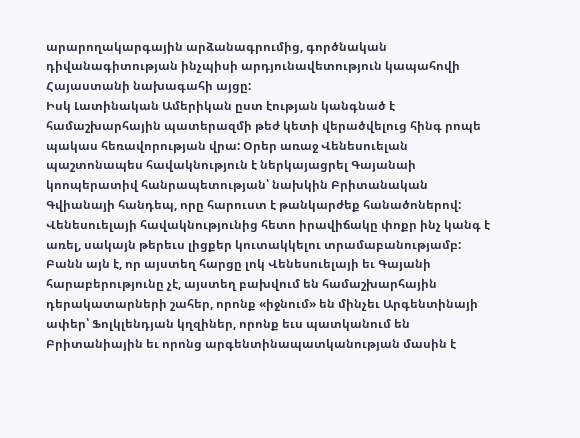արարողակարգային արձանագրումից, գործնական դիվանագիտության ինչպիսի արդյունավետություն կապահովի Հայաստանի նախագահի այցը:
Իսկ Լատինական Ամերիկան ըստ էության կանգնած է համաշխարհային պատերազմի թեժ կետի վերածվելուց հինգ րոպե պակաս հեռավորության վրա: Օրեր առաջ Վենեսուելան պաշտոնապես հավակնություն է ներկայացրել Գայանաի կոոպերատիվ հանրապետության՝ նախկին Բրիտանական Գվիանայի հանդեպ, որը հարուստ է թանկարժեք հանածոներով: Վենեսուելայի հավակնությունից հետո իրավիճակը փոքր ինչ կանգ է առել, սակայն թերեւս լիցքեր կուտակկելու տրամաբանությամբ: Բանն այն է, որ այստեղ հարցը լոկ Վենեսուելայի եւ Գայանի հարաբերությունը չէ, այստեղ բախվում են համաշխարհային դերակատարների շահեր, որոնք «իջնում» են մինչեւ Արգենտինայի ափեր՝ Ֆոլկլենդյան կղզիներ, որոնք եւս պատկանում են Բրիտանիային եւ որոնց արգենտինապատկանության մասին է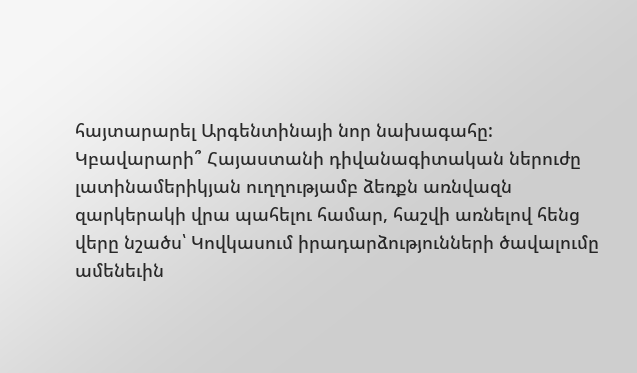հայտարարել Արգենտինայի նոր նախագահը:
Կբավարարի՞ Հայաստանի դիվանագիտական ներուժը լատինամերիկյան ուղղությամբ ձեռքն առնվազն զարկերակի վրա պահելու համար, հաշվի առնելով հենց վերը նշածս՝ Կովկասում իրադարձությունների ծավալումը ամենեւին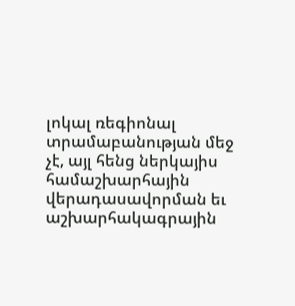լոկալ ռեգիոնալ տրամաբանության մեջ չէ, այլ հենց ներկայիս համաշխարհային վերադասավորման եւ աշխարհակագրային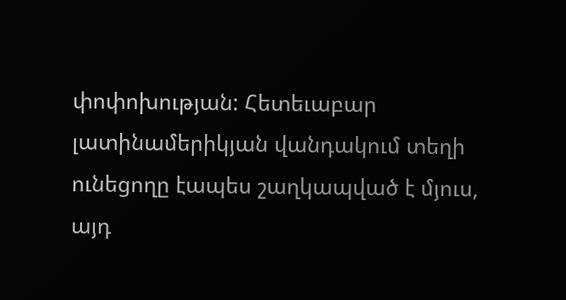փոփոխության: Հետեւաբար լատինամերիկյան վանդակում տեղի ունեցողը էապես շաղկապված է մյուս, այդ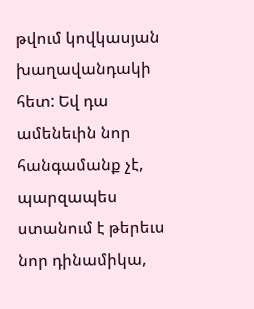թվում կովկասյան խաղավանդակի հետ: Եվ դա ամենեւին նոր հանգամանք չէ, պարզապես ստանում է թերեւս նոր դինամիկա,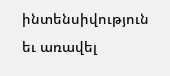ինտենսիվություն եւ առավել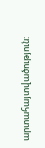արտահայտվածություն: